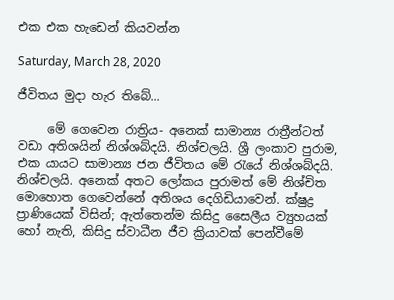එක එක හැඩෙන් කියවන්න

Saturday, March 28, 2020

ජීවිතය මුදා හැර තිබේ...

     මේ ගෙවෙන රාත්‍රිය- අනෙක් සාමාන්‍ය රාත්‍රීන්ටත් වඩා අතිශයින් නිශ්ශබ්දයි. නිශ්චලයි. ශ්‍රී ලංකාව පුරාම, එක යායට සාමාන්‍ය ජන ජීවිතය මේ රැයේ නිශ්ශබ්දයි. නිශ්චලයි. අනෙක් අතට ලෝකය පුරාමත් මේ නිශ්චිත මොහොත ගෙවෙන්නේ අතිශය දෙගිඩියාවෙන්. ක්ෂුද්‍ර ප්‍රාණියෙක් විසින්; ඇත්තෙන්ම කිසිදු සෛලීය ව්‍යුහයක් හෝ නැති, කිසිදු ස්වාධීන ජීව ක්‍රියාවක් පෙන්වීමේ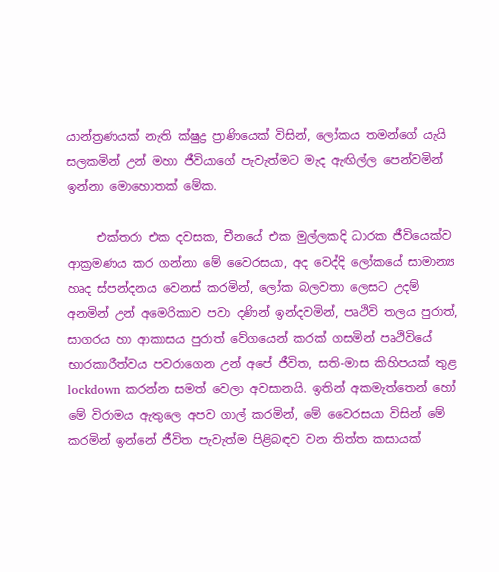යාන්ත්‍රණයක් නැති ක්ෂුද්‍ර ප්‍රාණියෙක් විසින්, ලෝකය තමන්ගේ යැයි සලකමින් උන් මහා ජීවියාගේ පැවැත්මට මැද ඇඟිල්ල පෙන්වමින් ඉන්නා මොහොතක් මේක.

     එක්තරා එක දවසක, චීනයේ එක මුල්ලකදි ධාරක ජීවියෙක්ව ආක්‍රමණය කර ගන්නා මේ වෛරසයා, අද වෙද්දි ලෝකයේ සාමාන්‍ය හෘද ස්පන්දනය වෙනස් කරමින්, ලෝක බලවතා ලෙසට උදම් අනමින් උන් අමෙරිකාව පවා දණින් ඉන්දවමින්, පෘථිවි තලය පුරාත්, සාගරය හා ආකාසය පුරාත් වේගයෙන් කරක් ගසමින් පෘථිවියේ භාරකාරීත්වය පවරාගෙන උන් අපේ ජීවිත, සති-මාස කිහිපයක් තුළ lockdown කරන්න සමත් වෙලා අවසානයි. ඉතින් අකමැත්තෙන් හෝ මේ විරාමය ඇතුලෙ අපව ගාල් කරමින්, මේ වෛරසයා විසින් මේ කරමින් ඉන්නේ ජීවිත පැවැත්ම පිළිබඳව වන තිත්ත කසායක්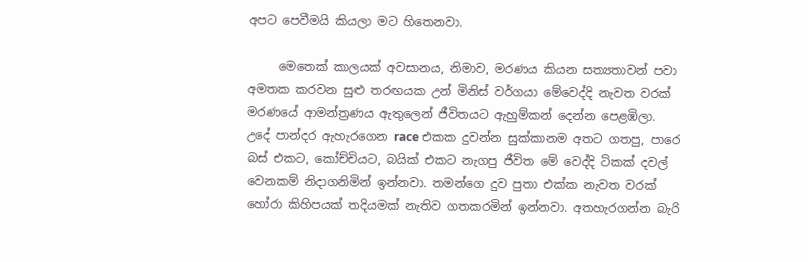අපට පෙවීමයි කියලා මට හිතෙනවා.

     මෙතෙක් කාලයක් අවසානය, නිමාව, මරණය කියන සත්‍යතාවන් පවා අමතක කරවන සුළු තරඟයක උන් මිනිස් වර්ගයා මේවෙද්දි නැවත වරක් මරණයේ ආමන්ත්‍රණය ඇතුලෙන් ජීවිතයට ඇහුම්කන් දෙන්න පෙළඹිලා. උදේ පාන්දර ඇහැරගෙන race එකක දුවන්න සුක්කානම අතට ගතපු, පාරෙ බස් එකට, කෝච්චියට, බයික් එකට නැගපු ජීවිත මේ වෙද්දි ටිකක් දවල් වෙනකම් නිදාගනිමින් ඉන්නවා. තමන්ගෙ දුව පුතා එක්ක නැවත වරක් හෝරා කිහිපයක් තදියමක් නැතිව ගතකරමින් ඉන්නවා. අතහැරගන්න බැරි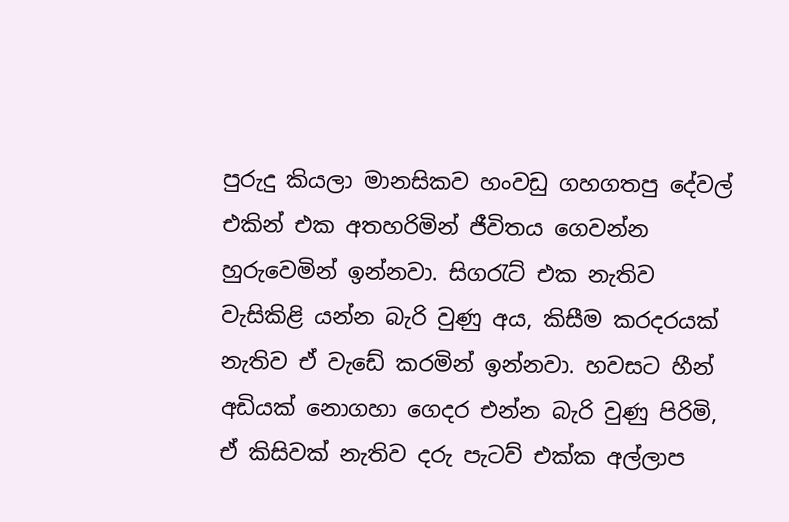පුරුදු කියලා මානසිකව හංවඩු ගහගතපු දේවල් එකින් එක අතහරිමින් ජීවිතය ගෙවන්න හුරුවෙමින් ඉන්නවා. සිගරැට් එක නැතිව වැසිකිළි යන්න බැරි වුණු අය, කිසීම කරදරයක් නැතිව ඒ වැඩේ කරමින් ඉන්නවා. හවසට හීන් අඩියක් නොගහා ගෙදර එන්න බැරි වුණු පිරිමි, ඒ කිසිවක් නැතිව දරු පැටව් එක්ක අල්ලාප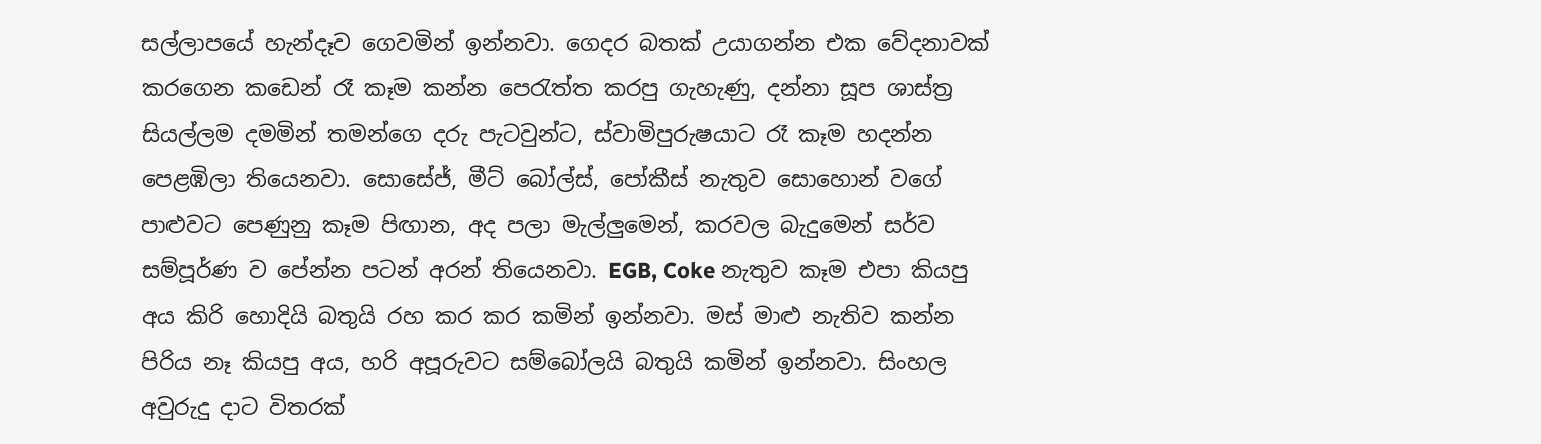සල්ලාපයේ හැන්දෑව ගෙවමින් ඉන්නවා. ගෙදර බතක් උයාගන්න එක වේදනාවක් කරගෙන කඩෙන් රෑ කෑම කන්න පෙරැත්ත කරපු ගැහැණු, දන්නා සූප ශාස්ත්‍ර සියල්ලම දමමින් තමන්ගෙ දරු පැටවුන්ට, ස්වාමිපුරුෂයාට රෑ කෑම හදන්න පෙළඹිලා තියෙනවා. සොසේජ්, මීට් බෝල්ස්, පෝකීස් නැතුව සොහොන් වගේ පාළුවට පෙණුනු කෑම පිඟාන, අද පලා මැල්ලුමෙන්, කරවල බැදුමෙන් සර්ව සම්පූර්ණ ව පේන්න පටන් අරන් තියෙනවා. EGB, Coke නැතුව කෑම එපා කියපු අය කිරි හොදියි බතුයි රහ කර කර කමින් ඉන්නවා. මස් මාළු නැතිව කන්න පිරිය නෑ කියපු අය, හරි අපූරුවට සම්බෝලයි බතුයි කමින් ඉන්නවා. සිංහල අවුරුදු දාට විතරක්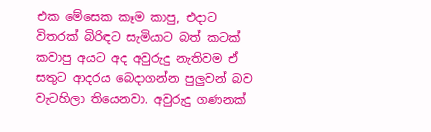එක මේසෙක කෑම කාපු, එදාට විතරක් බිරිඳට සැමියාට බත් කටක් කවාපු අයට අද අවුරුදු නැතිවම ඒ සතුට ආදරය බෙදාගන්න පුලුවන් බව වැටහිලා තියෙනවා. අවුරුදු ගණනක්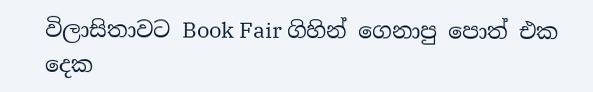විලාසිතාවට Book Fair ගිහින් ගෙනාපු පොත් එක දෙක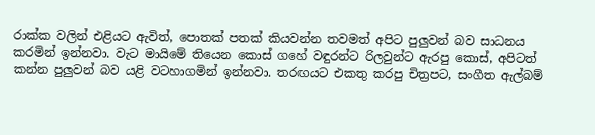රාක්ක වලින් එළියට ඇවිත්, පොතක් පතක් කියවන්න තවමත් අපිට පුලුවන් බව සාධනය කරමින් ඉන්නවා. වැට මායිමේ තියෙන කොස් ගහේ වඳුරන්ට රිලවුන්ට ඇරපු කොස්, අපිටත් කන්න පුලුවන් බව යළි වටහාගමින් ඉන්නවා. තරඟයට එකතු කරපු චිත්‍රපට, සංගීත ඇල්බම්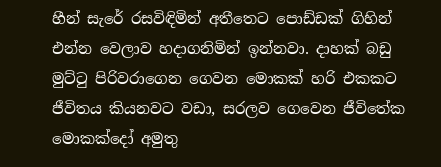හීන් සැරේ රසවිඳිමින් අතීතෙට පොඩ්ඩක් ගිහින් එන්න වෙලාව හදාගනිමින් ඉන්නවා. දාහක් බඩු මුට්ටු පිරිවරාගෙන ගෙවන මොකක් හරි එකකට ජීවිතය කියනවට වඩා, සරලව ගෙවෙන ජීවිතේක මොකක්දෝ අමුතු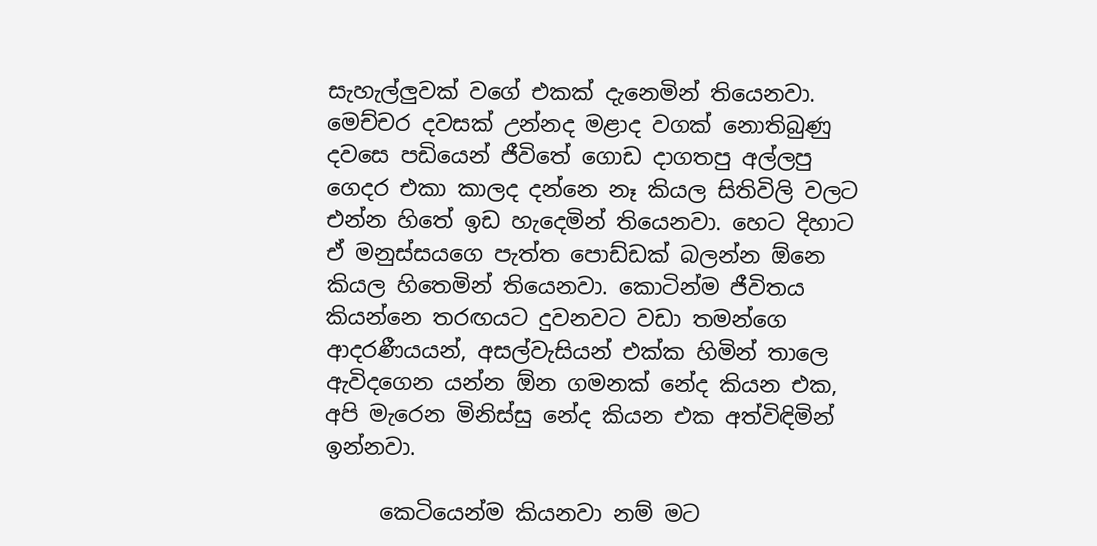සැහැල්ලුවක් වගේ එකක් දැනෙමින් තියෙනවා. මෙච්චර දවසක් උන්නද මළාද වගක් නොතිබුණු දවසෙ පඩියෙන් ජීවිතේ ගොඩ දාගතපු අල්ලපු ගෙදර එකා කාලද දන්නෙ නෑ කියල සිතිවිලි වලට එන්න හිතේ ඉඩ හැදෙමින් තියෙනවා. හෙට දිහාට ඒ මනුස්සයගෙ පැත්ත පොඩ්ඩක් බලන්න ඕනෙ කියල හිතෙමින් තියෙනවා. කොටින්ම ජීවිතය කියන්නෙ තරඟයට දුවනවට වඩා තමන්ගෙ ආදරණීයයන්, අසල්වැසියන් එක්ක හිමින් තාලෙ ඇවිදගෙන යන්න ඕන ගමනක් නේද කියන එක, අපි මැරෙන මිනිස්සු නේද කියන එක අත්විඳිමින් ඉන්නවා.

     කෙටියෙන්ම කියනවා නම් මට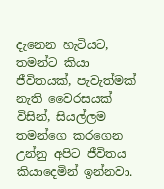දැනෙන හැටියට, තමන්ට කියා ජීවිතයක්, පැවැත්මක් නැති වෛරසයක් විසින්, සියල්ලම තමන්ගෙ කරගෙන උන්නු අපිට ජීවිතය කියාදෙමින් ඉන්නවා.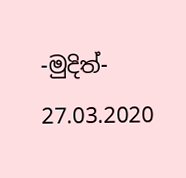-මුදිත්-
27.03.2020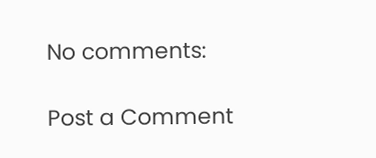No comments:

Post a Comment